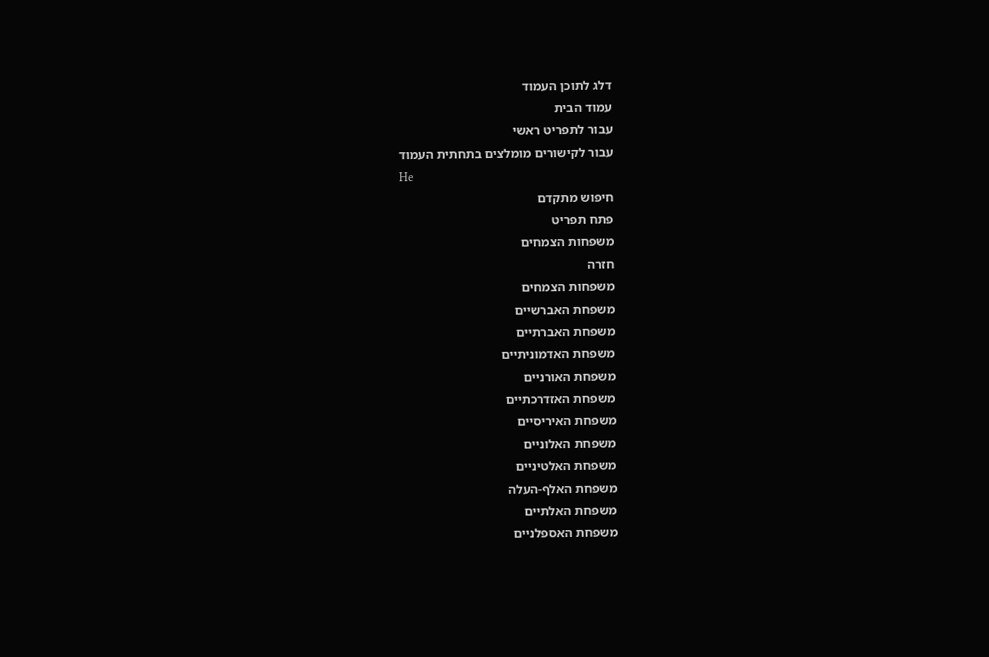דלג לתוכן העמוד
עמוד הבית
עבור לתפריט ראשי
עבור לקישורים מומלצים בתחתית העמוד
He
חיפוש מתקדם
פתח תפריט
משפחות הצמחים
חזרה
משפחות הצמחים
משפחת האברשיים
משפחת האברתיים
משפחת האדמוניתיים
משפחת האורניים
משפחת האזדרכתיים
משפחת האיריסיים
משפחת האלוניים
משפחת האלטיניים
משפחת האלף-העלה
משפחת האלתיים
משפחת האספלניים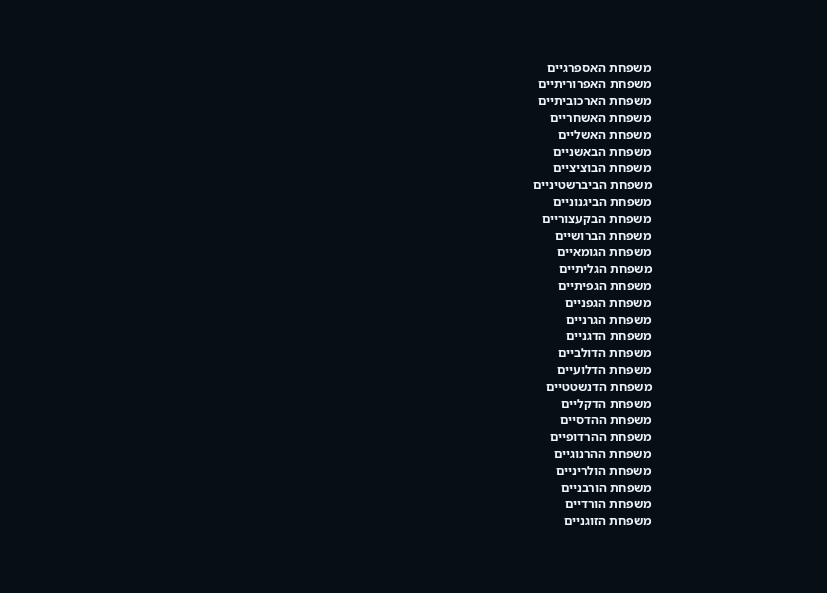משפחת האספרגיים
משפחת האפרוריתיים
משפחת הארכוביתיים
משפחת האשחריים
משפחת האשליים
משפחת הבאשניים
משפחת הבוציציים
משפחת הביברשטיניים
משפחת הביגנוניים
משפחת הבקעצוריים
משפחת הברושיים
משפחת הגומאיים
משפחת הגליתיים
משפחת הגפיתיים
משפחת הגפניים
משפחת הגרניים
משפחת הדגניים
משפחת הדולביים
משפחת הדלועיים
משפחת הדנשטטיים
משפחת הדקליים
משפחת ההדסיים
משפחת ההרדופיים
משפחת ההרנוגיים
משפחת הולריניים
משפחת הורבניים
משפחת הורדיים
משפחת הזוגניים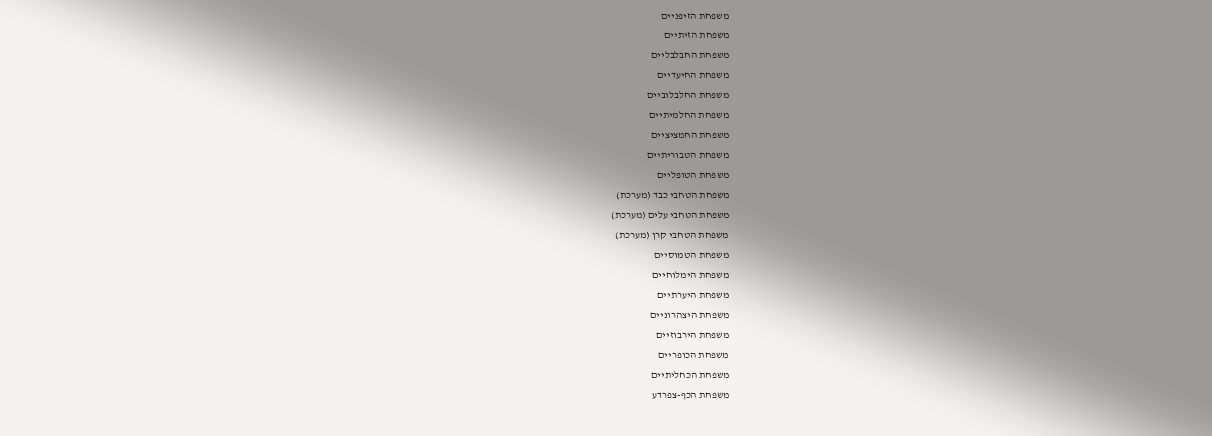משפחת הזיפניים
משפחת הזיתיים
משפחת החבלבליים
משפחת החיעדיים
משפחת החלבלוביים
משפחת החלמיתיים
משפחת החמציציים
משפחת הטבוריתיים
משפחת הטופליים
משפחת הטחבי כבד (מערכת)
משפחת הטחבי עלים (מערכת)
משפחת הטחבי קרן (מערכת)
משפחת הטמוסיים
משפחת הימלוחיים
משפחת היערתיים
משפחת היצהרוניים
משפחת הירבוזיים
משפחת הכופריים
משפחת הכחליתיים
משפחת הכף-צפרדע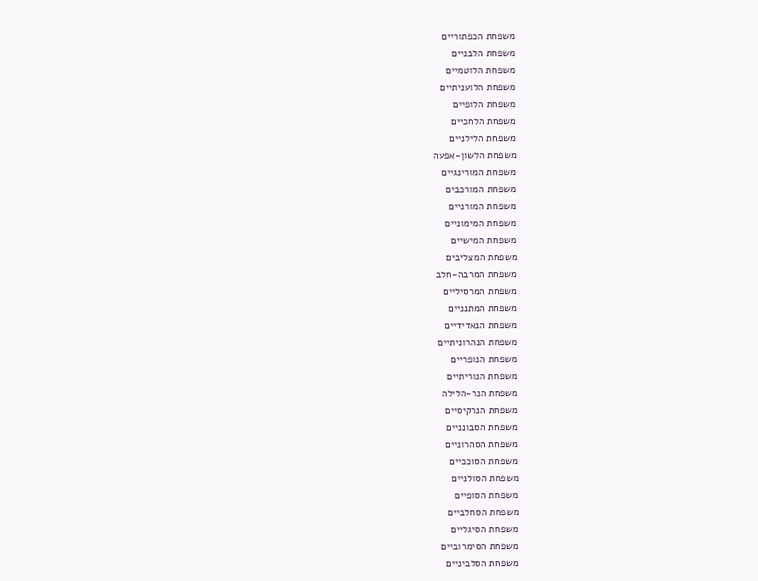משפחת הכפתוריים
משפחת הלבניים
משפחת הלוטמיים
משפחת הלועניתיים
משפחת הלופיים
משפחת הלחכיים
משפחת הלילניים
משפחת הלשון-אפעה
משפחת המורינגיים
משפחת המורכבים
משפחת המורניים
משפחת המימוניים
משפחת המישיים
משפחת המצליבים
משפחת המרבה-חלב
משפחת המרסיליים
משפחת המתנניים
משפחת הנאדידיים
משפחת הנהרוניתיים
משפחת הנופריים
משפחת הנוריתיים
משפחת הנר-הלילה
משפחת הנרקיסיים
משפחת הסבונניים
משפחת הסהרוניים
משפחת הסוככיים
משפחת הסולניים
משפחת הסופיים
משפחת הסחלביים
משפחת הסיגליים
משפחת הסימרוביים
משפחת הסלביניים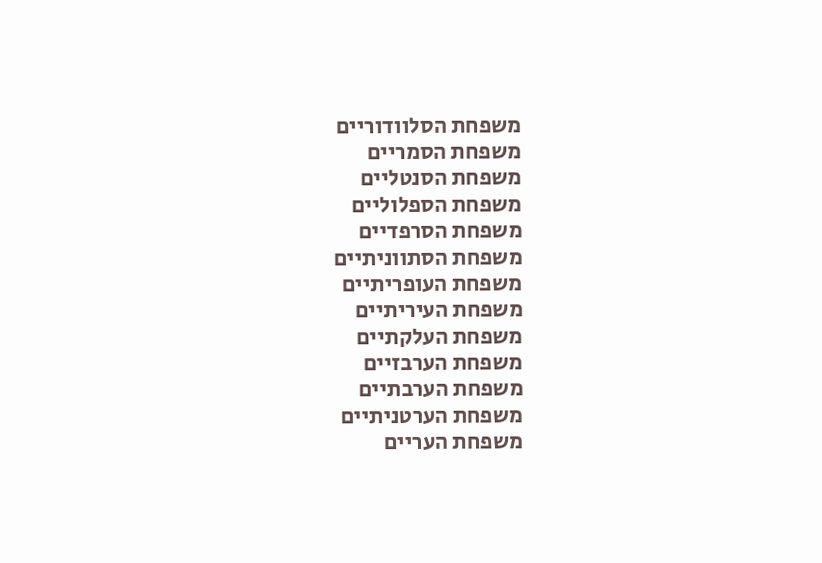משפחת הסלוודוריים
משפחת הסמריים
משפחת הסנטליים
משפחת הספלוליים
משפחת הסרפדיים
משפחת הסתווניתיים
משפחת העופריתיים
משפחת העיריתיים
משפחת העלקתיים
משפחת הערבזיים
משפחת הערבתיים
משפחת הערטניתיים
משפחת העריים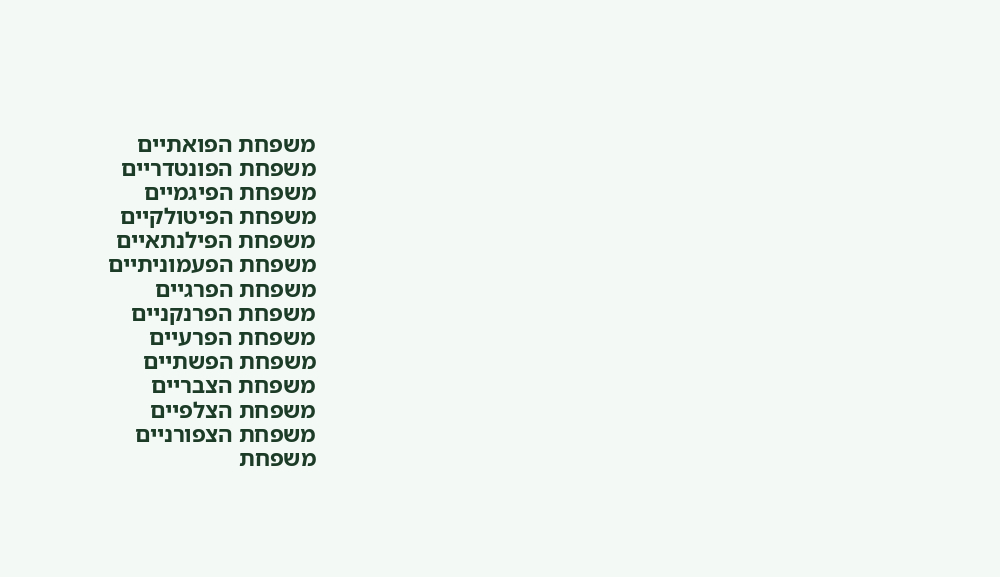משפחת הפואתיים
משפחת הפונטדריים
משפחת הפיגמיים
משפחת הפיטולקיים
משפחת הפילנתאיים
משפחת הפעמוניתיים
משפחת הפרגיים
משפחת הפרנקניים
משפחת הפרעיים
משפחת הפשתיים
משפחת הצבריים
משפחת הצלפיים
משפחת הצפורניים
משפחת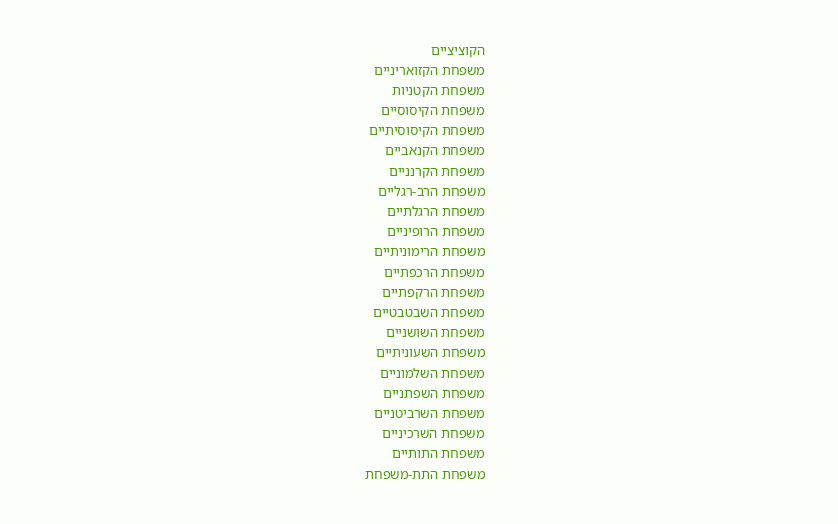הקוציציים
משפחת הקזואריניים
משפחת הקטניות
משפחת הקיסוסיים
משפחת הקיסוסיתיים
משפחת הקנאביים
משפחת הקרנניים
משפחת הרב-רגליים
משפחת הרגלתיים
משפחת הרופיניים
משפחת הרימוניתיים
משפחת הרכפתיים
משפחת הרקפתיים
משפחת השבטבטיים
משפחת השושניים
משפחת השעוניתיים
משפחת השלמוניים
משפחת השפתניים
משפחת השרביטניים
משפחת השרכיניים
משפחת התותיים
משפחת התת-משפחת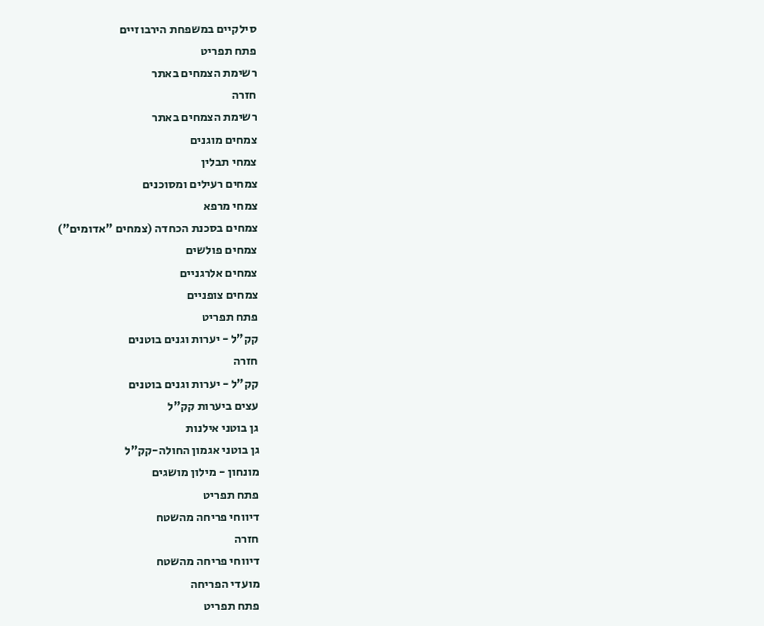סילקיים במשפחת הירבוזיים
פתח תפריט
רשימת הצמחים באתר
חזרה
רשימת הצמחים באתר
צמחים מוגנים
צמחי תבלין
צמחים רעילים ומסוכנים
צמחי מרפא
צמחים בסכנת הכחדה (צמחים "אדומים")
צמחים פולשים
צמחים אלרגניים
צמחים צופניים
פתח תפריט
קק"ל - יערות וגנים בוטנים
חזרה
קק"ל - יערות וגנים בוטנים
עצים ביערות קק"ל
גן בוטני אילנות
גן בוטני אגמון החולה-קק"ל
מונחון - מילון מושגים
פתח תפריט
דיווחי פריחה מהשטח
חזרה
דיווחי פריחה מהשטח
מועדי הפריחה
פתח תפריט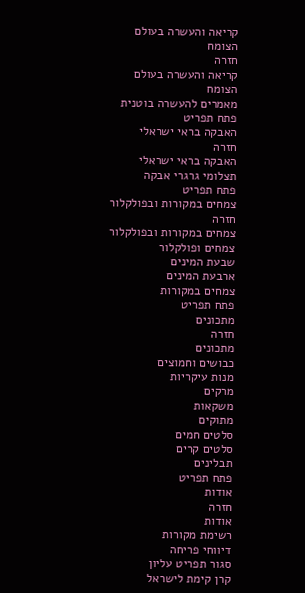קריאה והעשרה בעולם הצומח
חזרה
קריאה והעשרה בעולם הצומח
מאמרים להעשרה בוטנית
פתח תפריט
האבקה בראי ישראלי
חזרה
האבקה בראי ישראלי
תצלומי גרגרי אבקה
פתח תפריט
צמחים במקורות ובפולקלור
חזרה
צמחים במקורות ובפולקלור
צמחים ופולקלור
שבעת המינים
ארבעת המינים
צמחים במקורות
פתח תפריט
מתכונים
חזרה
מתכונים
כבושים וחמוצים
מנות עיקריות
מרקים
משקאות
מתוקים
סלטים חמים
סלטים קרים
תבלינים
פתח תפריט
אודות
חזרה
אודות
רשימת מקורות
דיווחי פריחה
סגור תפריט עליון
קרן קימת לישראל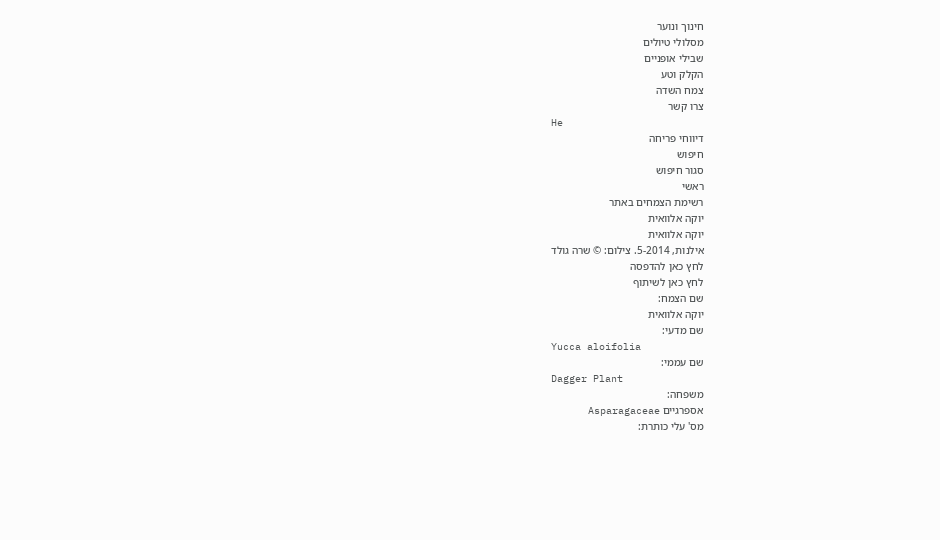חינוך ונוער
מסלולי טיולים
שבילי אופניים
הקלק וטע
צמח השדה
צרו קשר
He
דיווחי פריחה
חיפוש
סגור חיפוש
ראשי
רשימת הצמחים באתר
יוקה אלוואית
יוקה אלוואית
אילנות, 5-2014. צילום: © שרה גולד
לחץ כאן להדפסה
לחץ כאן לשיתוף
שם הצמח:
יוקה אלוואית
שם מדעי:
Yucca aloifolia
שם עממי:
Dagger Plant
משפחה:
אספרגיים Asparagaceae
מס' עלי כותרת: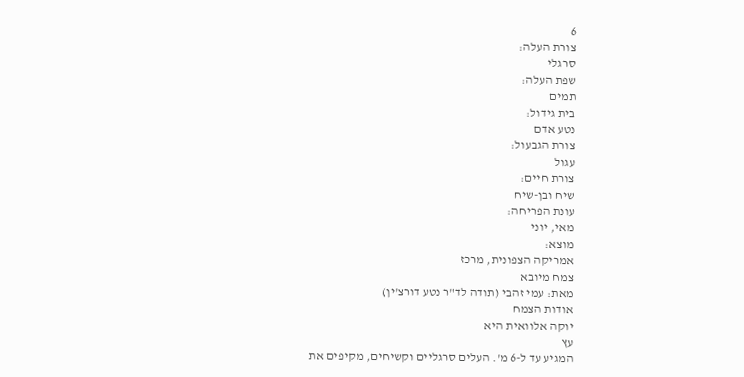6
צורת העלה:
סרגלי
שפת העלה:
תמים
בית גידול:
נטע אדם
צורת הגבעול:
עגול
צורת חיים:
שיח ובן-שיח
עונת הפריחה:
מאי, יוני
מוצא:
אמריקה הצפונית, מרכז
צמח מיובא
מאת: עמי זהבי (תודה לד"ר נטע דורצ'ין)
אודות הצמח
יוקה אלוואית היא
עץ
המגיע עד ל-6 מ'. העלים סרגליים וקשיחים, מקיפים את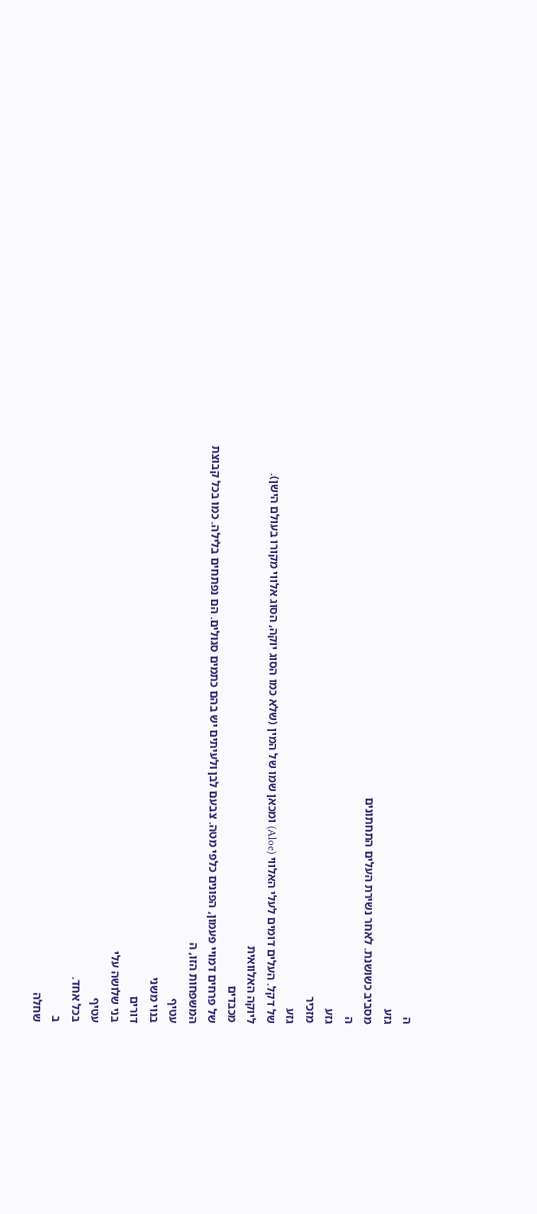ה
גזע
מסביב כשושנת. לאחר נשירת העלים התחתונים
ה
גזע
מזכיר
גזע
של דקל. העלים דומים לעלי האלווי (Aloe) ומכאן שמו של המין (שלא כמו הסוג יוקה, הסוג אלווי מקורו בעולם הישן).
ליוקה האלוואית
מכבדים
של פרחים דמויי פעמון, הפונים כלפי מטה. צבעם לבן ולעיתים יש בהם כתמים סגולים. הם נפתחים בלילה. כמו בכל קבוצת המשפחות הזו, ה
עטיף
בנוי משני
דורים
בני שלושה עלי
עטיף
בכל אחד.
ב
שחלה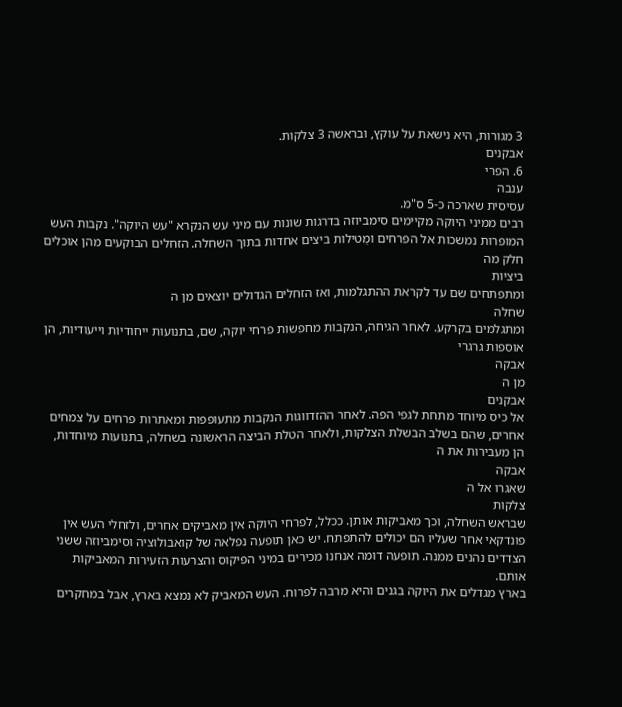3 מגורות, היא נישאת על עוקץ, ובראשה 3 צלקות.
אבקנים
6. הפרי
ענבה
עסיסית שארכה כ-5 ס"מ.
רבים ממיני היוקה מקיימים סימביוזה בדרגות שונות עם מיני עש הנקרא "עש היוקה". נקבות העש המופרות נמשכות אל הפרחים ומַטילות ביצים אחדות בתוך השחלה. הזחלים הבוקעים מהן אוכלים חלק מה
ביציות
ומתפתחים שם עד לקראת ההתגלמות, ואז הזחלים הגדולים יוצאים מן ה
שחלה
ומתגלמים בקרקע. לאחר הגיחה, הנקבות מחפשות פרחי יוקה, שם, בתנועות ייחודיות וייעודיות, הן אוספות גרגרי
אבקה
מן ה
אבקנים
אל כיס מיוחד מתחת לגפי הפה. לאחר ההזדווגות הנקבות מתעופפות ומאתרות פרחים על צמחים אחרים, שהם בשלב הבשלת הצלקות, ולאחר הטלת הביצה הראשונה בשחלה, בתנועות מיוחדות, הן מעבירות את ה
אבקה
שאגרו אל ה
צלקות
שבראש השחלה, וכך מאביקות אותן. ככלל, לפרחי היוקה אין מאביקים אחרים, ולזחלי העש אין פונדקאי אחר שעליו הם יכולים להתפתח. יש כאן תופעה נפלאה של קואבולוציה וסימביוזה ששני הצדדים נהנים ממנה. תופעה דומה אנחנו מכירים במיני הפיקוס והצרעות הזעירות המאביקות אותם.
בארץ מגדלים את היוקה בגנים והיא מרבה לפרוח. העש המאביק לא נמצא בארץ, אבל במחקרים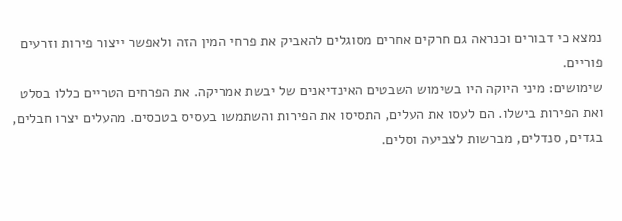נמצא כי דבורים וכנראה גם חרקים אחרים מסוגלים להאביק את פרחי המין הזה ולאפשר ייצור פירות וזרעים פוריים.
שימושים: מיני היוקה היו בשימוש השבטים האינדיאנים של יבשת אמריקה. את הפרחים הטריים כללו בסלט ואת הפירות בישלו. הם לעסו את העלים, התסיסו את הפירות והשתמשו בעסיס בטכסים. מהעלים יצרו חבלים, בגדים, סנדלים, מברשות לצביעה וסלים.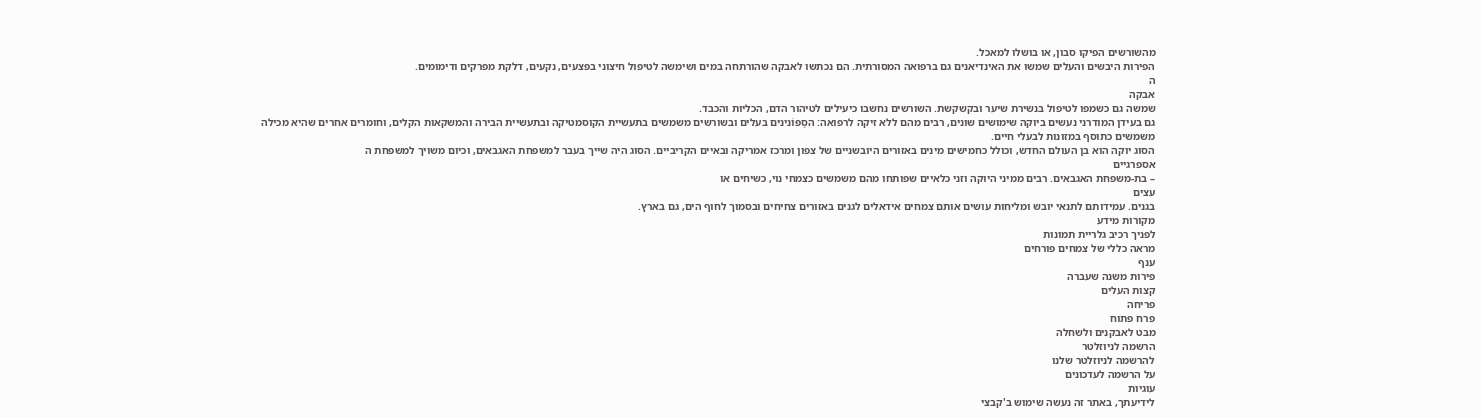מהשורשים הפיקו סבון, או בושלו למאכל.
הפירות היבשים והעלים שמשו את האינדיאנים גם ברפואה המסורתית. הם נכתשו לאבקה שהורתחה במים ושימשה לטיפול חיצוני בפצעים, נקעים, דלקת מפרקים ודימומים.
ה
אבקה
שמשה גם כשמפו לטיפול בנשירת שיער ובקשקשת. השורשים נחשבו כיעילים לטיהור הדם, הכליות והכבד.
גם בעידן המודרני נעשים ביוקה שימושים שונים, רבים מהם ללא זיקה לרפואה: הסַפּוׂנינים בעלים ובשורשים משמשים בתעשיית הקוסמטיקה ובתעשיית הבירה והמשקאות הקלים, וחומרים אחרים שהיא מכילה משמשים כתוסף במזונות לבעלי חיים.
הסוג יוקה הוא בן העולם החדש, וכולל כחמישים מינים באזורים היובשניים של צפון ומרכז אמריקה ובאיים הקריביים. הסוג היה שייך בעבר למשפחת האגבאים, וכיום משויך למשפחת ה
אספרגיים
– בת-משפחת האגבאים. רבים ממיני היוקה וזני כלאיים שפותחו מהם משמשים כצמחי נוי, כשיחים או
עצים
בגנים. עמידותם לתנאי יובש ומליחות עושים אותם צמחים אידאלים לגנים באזורים צחיחים ובסמוך לחוף הים, גם בארץ.
מקורות מידע
לפניך רכיב גלריית תמונות
מראה כללי של צמחים פורחים
ענף
פירות משנה שעברה
קצות העלים
פריחה
פרח פתוח
מבט לאבקנים ולשחלה
הרשמה לניוזלטר
להרשמה לניוזלטר שלנו
על הרשמה לעדכונים
עוגיות
לידיעתך, באתר זה נעשה שימוש ב'קבצי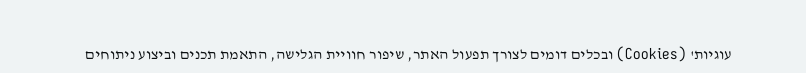עוגיות' (Cookies) ובכלים דומים לצורך תפעול האתר, שיפור חוויית הגלישה, התאמת תכנים וביצוע ניתוחים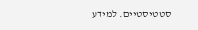סטטיסטיים. למידע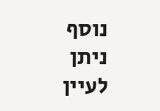נוסף ניתן לעיין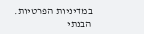במדיניות הפרטיות.
הבנתי